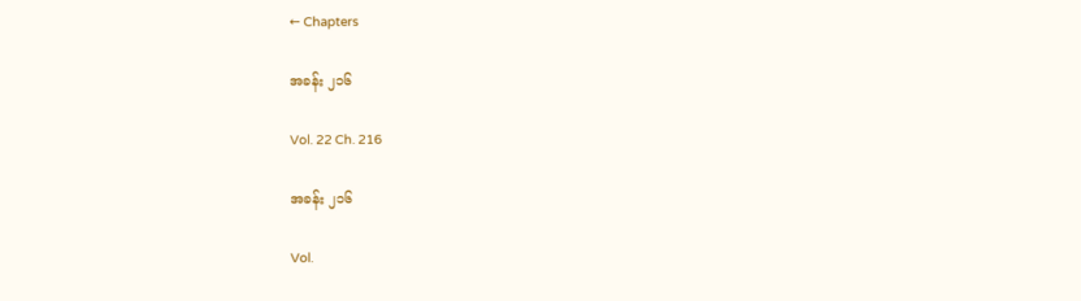← Chapters

အခန်း ၂၁၆

Vol. 22 Ch. 216

အခန်း ၂၁၆

Vol.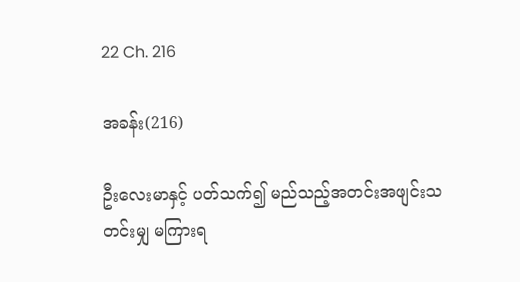22 Ch. 216

အခန်း(216)

ဦးလေးမာနှင့် ပတ်သက်၍ မည်သည့်အတင်းအဖျင်းသတင်းမျှ မကြားရ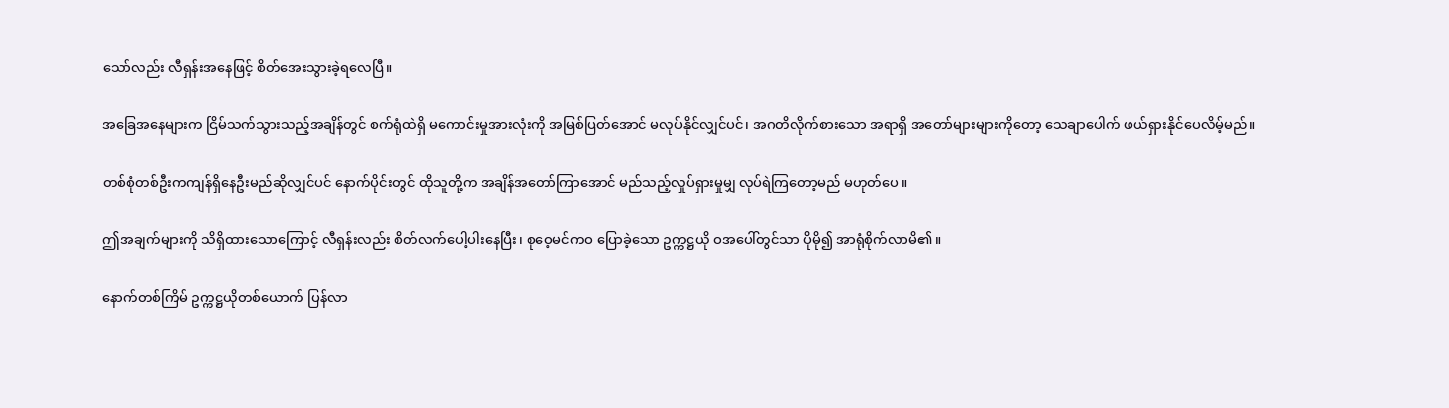သော်လည်း လီရှန်းအနေဖြင့် စိတ်အေးသွားခဲ့ရလေပြီ။

အခြေအနေများက ငြိမ်သက်သွားသည့်အချိန်တွင် စက်ရုံထဲရှိ မကောင်းမှုအားလုံးကို အမြစ်ပြတ်အောင် မလုပ်နိုင်လျှင်ပင်၊ အဂတိလိုက်စားသော အရာရှိ အတော်များများကိုတော့ သေချာပေါက် ဖယ်ရှားနိုင်ပေလိမ့်မည်။

တစ်စုံတစ်ဦးကကျန်ရှိနေဦးမည်ဆိုလျှင်ပင် နောက်ပိုင်းတွင် ထိုသူတို့က အချိန်အတော်ကြာအောင် မည်သည့်လှုပ်ရှားမှုမျှ လုပ်ရဲကြတော့မည် မဟုတ်ပေ။

ဤအချက်များကို သိရှိထားသောကြောင့် လီရှန်းလည်း စိတ်လက်ပေါ့ပါးနေပြီး၊ စုဝေ့မင်ကဝ ပြောခဲ့သော ဥက္ကဋ္ဌယို ဝအပေါ်တွင်သာ ပိုမို၍ အာရုံစိုက်လာမိ၏။

နောက်တစ်ကြိမ် ဥက္ကဋ္ဌယိုတစ်ယောက် ပြန်လာ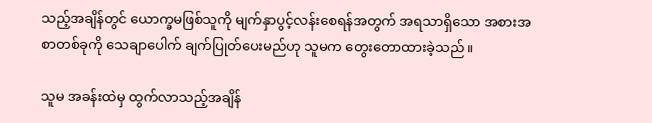သည့်အချိန်တွင် ယောက္ခမဖြစ်သူကို မျက်နှာပွင့်လန်းစေရန်အတွက် အရသာရှိသော အစားအစာတစ်ခုကို သေချာပေါက် ချက်ပြုတ်ပေးမည်ဟု သူမက တွေးတောထားခဲ့သည်။

သူမ အခန်းထဲမှ ထွက်လာသည့်အချိန်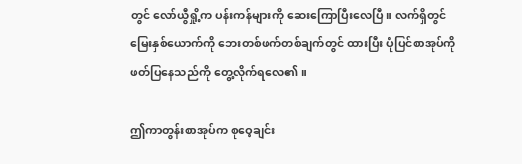တွင် လော်ယွီရှို့က ပန်းကန်များကို ဆေးကြောပြီးလေပြီ။ လက်ရှိတွင် မြေးနှစ်ယောက်ကို ဘေးတစ်ဖက်တစ်ချက်တွင် ထားပြီး ပုံပြင်စာအုပ်ကို ဖတ်ပြနေသည်ကို တွေ့လိုက်ရလေ၏။

ဤကာတွန်းစာအုပ်က စုဝေ့ချင်း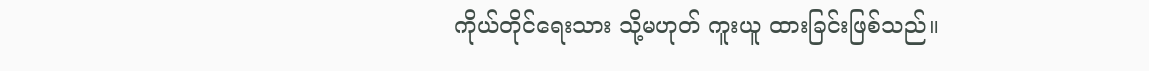ကိုယ်တိုင်ရေးသား သို့မဟုတ် ကူးယူ ထားခြင်းဖြစ်သည်။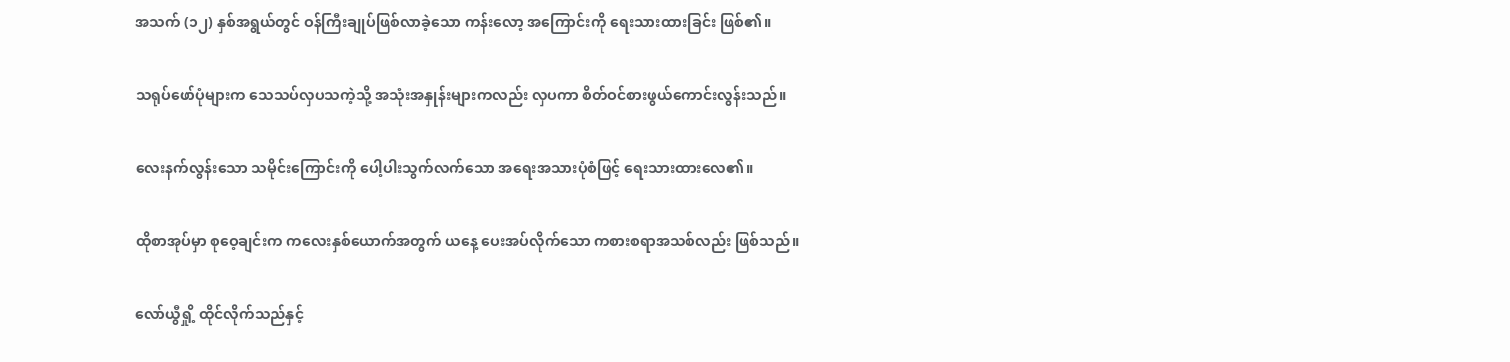အသက် (၁၂) နှစ်အရွယ်တွင် ဝန်ကြီးချုပ်ဖြစ်လာခဲ့သော ကန်းလော့ အကြောင်းကို ရေးသားထားခြင်း ဖြစ်၏။

သရုပ်ဖော်ပုံများက သေသပ်လှပသကဲ့သို့ အသုံးအနှုန်းများကလည်း လှပကာ စိတ်ဝင်စားဖွယ်ကောင်းလွန်းသည်။

လေးနက်လွန်းသော သမိုင်းကြောင်းကို ပေါ့ပါးသွက်လက်သော အရေးအသားပုံစံဖြင့် ရေးသားထားလေ၏။

ထိုစာအုပ်မှာ စုဝေ့ချင်းက ကလေးနှစ်ယောက်အတွက် ယနေ့ ပေးအပ်လိုက်သော ကစားစရာအသစ်လည်း ဖြစ်သည်။

လော်ယွီရှို့ ထိုင်လိုက်သည်နှင့်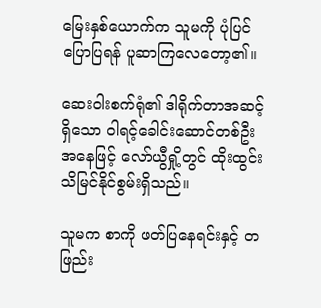မြေးနှစ်ယောက်က သူမကို ပုံပြင်ပြောပြရန် ပူဆာကြလေတော့၏။

ဆေးဝါးစက်ရုံ၏ ဒါရိုက်တာအဆင့်ရှိသော ဝါရင့်ခေါင်းဆောင်တစ်ဦးအနေဖြင့် လော်ယွီရှို့တွင် ထိုးထွင်းသိမြင်နိုင်စွမ်းရှိသည်။

သူမက စာကို ဖတ်ပြနေရင်းနှင့် တဖြည်း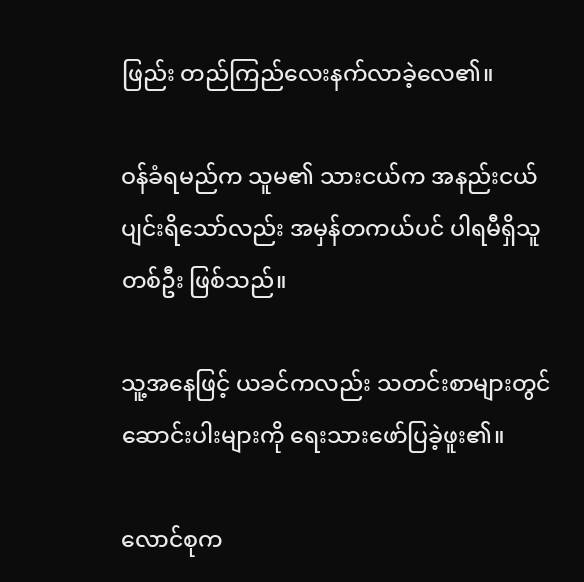ဖြည်း တည်ကြည်လေးနက်လာခဲ့လေ၏။

ဝန်ခံရမည်က သူမ၏ သားငယ်က အနည်းငယ် ပျင်းရိသော်လည်း အမှန်တကယ်ပင် ပါရမီရှိသူတစ်ဦး ဖြစ်သည်။

သူ့အနေဖြင့် ယခင်ကလည်း သတင်းစာများတွင် ဆောင်းပါးများကို ရေးသားဖော်ပြခဲ့ဖူး၏။

လောင်စုက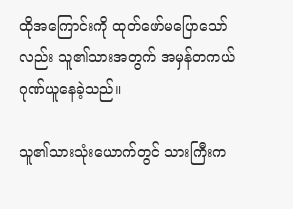ထိုအကြောင်းကို ထုတ်ဖော်မပြောသော်လည်း သူ၏သားအတွက် အမှန်တကယ် ဂုဏ်ယူနေခဲ့သည်။

သူ၏သားသုံးယောက်တွင် သားကြီးက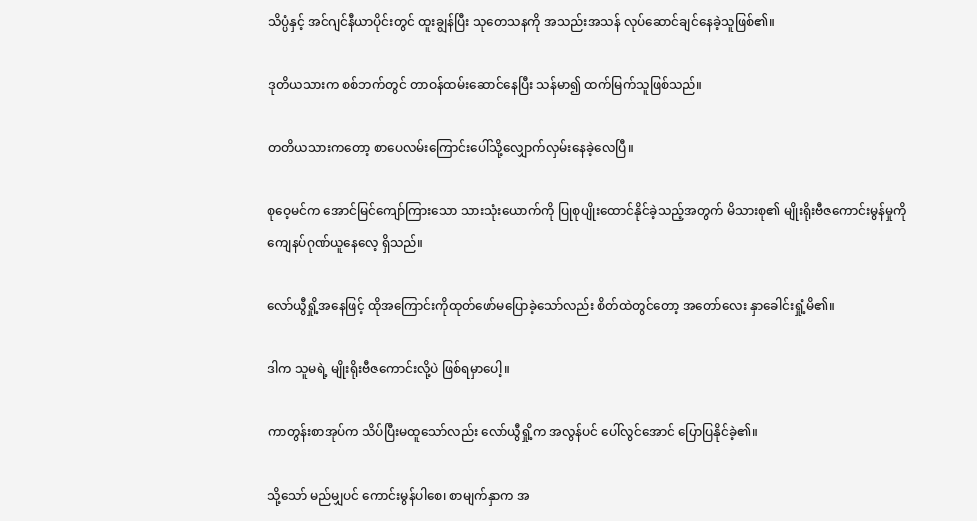သိပ္ပံနှင့် အင်ဂျင်နီယာပိုင်းတွင် ထူးချွန်ပြီး သုတေသနကို အသည်းအသန် လုပ်ဆောင်ချင်နေခဲ့သူဖြစ်၏။

ဒုတိယသားက စစ်ဘက်တွင် တာဝန်ထမ်းဆောင်နေပြီး သန်မာ၍ ထက်မြက်သူဖြစ်သည်။

တတိယသားကတော့ စာပေလမ်းကြောင်းပေါ်သို့လျှောက်လှမ်းနေခဲ့လေပြီ။

စုဝေ့မင်က အောင်မြင်ကျော်ကြားသော သားသုံးယောက်ကို ပြုစုပျိုးထောင်နိုင်ခဲ့သည့်အတွက် မိသားစု၏ မျိုးရိုးဗီဇကောင်းမွန်မှုကို ကျေနပ်ဂုဏ်ယူနေလေ့ ရှိသည်။

လော်ယွီရှို့အနေဖြင့် ထိုအကြောင်းကိုထုတ်ဖော်မပြောခဲ့သော်လည်း စိတ်ထဲတွင်တော့ အတော်လေး နှာခေါင်းရှုံ့မိ၏။

ဒါက သူမရဲ့ မျိုးရိုးဗီဇကောင်းလို့ပဲ ဖြစ်ရမှာပေါ့။

ကာတွန်းစာအုပ်က သိပ်ပြီးမထူသော်လည်း လော်ယွီရှို့က အလွန်ပင် ပေါ်လွင်အောင် ပြောပြနိုင်ခဲ့၏။

သို့သော် မည်မျှပင် ကောင်းမွန်ပါစေ၊ စာမျက်နှာက အ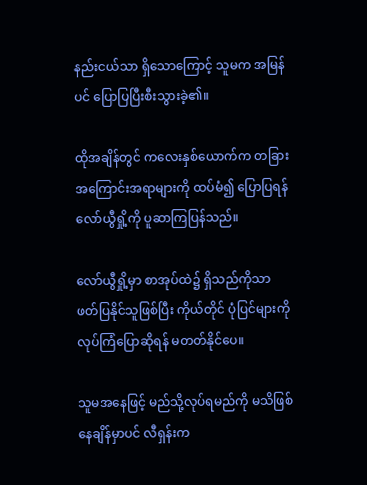နည်းငယ်သာ ရှိသောကြောင့် သူမက အမြန်ပင် ပြောပြပြီးစီးသွားခဲ့၏။

ထိုအချိန်တွင် ကလေးနှစ်ယောက်က တခြားအကြောင်းအရာများကို ထပ်မံ၍ ပြောပြရန် လော်ယွီရှို့ကို ပူဆာကြပြန်သည်။

လော်ယွီရှို့မှာ စာအုပ်ထဲ၌ ရှိသည်ကိုသာ ဖတ်ပြနိုင်သူဖြစ်ပြီး ကိုယ်တိုင် ပုံပြင်များကို လုပ်ကြံပြောဆိုရန် မတတ်နိုင်ပေ။

သူမအနေဖြင့် မည်သို့လုပ်ရမည်ကို မသိဖြစ်နေချိန်မှာပင် လီရှန်းက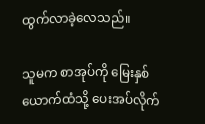ထွက်လာခဲ့လေသည်။

သူမက စာအုပ်ကို မြေးနှစ်ယောက်ထံသို့ ပေးအပ်လိုက်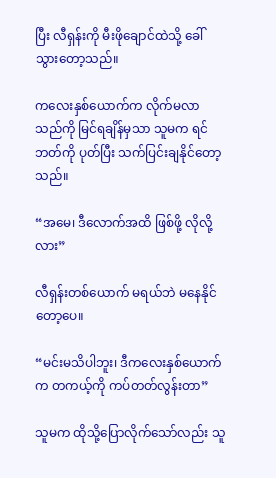ပြီး လီရှန်းကို မီးဖိုချောင်ထဲသို့ ခေါ်သွားတော့သည်။

ကလေးနှစ်ယောက်က လိုက်မလာသည်ကို မြင်ရချိန်မှသာ သူမက ရင်ဘတ်ကို ပုတ်ပြီး သက်ပြင်းချနိုင်တော့သည်။

“အမေ၊ ဒီလောက်အထိ ဖြစ်ဖို့ လိုလို့လား”

လီရှန်းတစ်ယောက် မရယ်ဘဲ မနေနိုင်တော့ပေ။

“မင်းမသိပါဘူး၊ ဒီကလေးနှစ်ယောက်က တကယ့်ကို ကပ်တတ်လွန်းတာ”

သူမက ထိုသို့ပြောလိုက်သော်လည်း သူ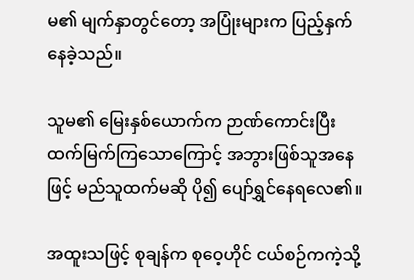မ၏ မျက်နှာတွင်တော့ အပြုံးများက ပြည့်နှက်နေခဲ့သည်။

သူမ၏ မြေးနှစ်ယောက်က ဉာဏ်ကောင်းပြီး ထက်မြက်ကြသောကြောင့် အဘွားဖြစ်သူအနေဖြင့် မည်သူထက်မဆို ပို၍ ပျော်ရွှင်နေရလေ၏။

အထူးသဖြင့် စုချန်က စုဝေ့ဟိုင် ငယ်စဉ်ကကဲ့သို့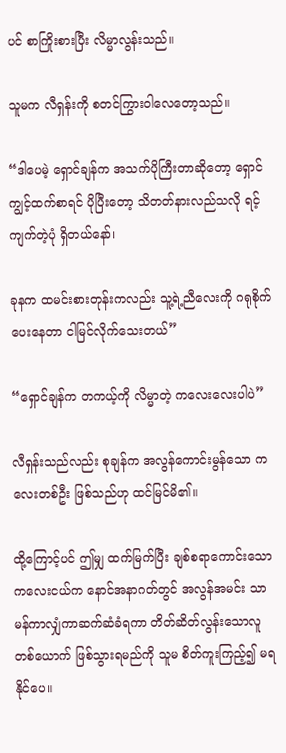ပင် စာကြိုးစားပြီး လိမ္မာလွန်းသည်။

သူမက လီရှန်းကို စတင်ကြွားဝါလေတော့သည်။

“ဒါပေမဲ့ ရှောင်ချန်က အသက်ပိုကြီးတာဆိုတော့ ရှောင်ကျွင့်ထက်စာရင် ပိုပြီးတော့ သိတတ်နားလည်သလို ရင့်ကျက်တဲ့ပုံ ရှိတယ်နော်၊

ခုနက ထမင်းစားတုန်းကလည်း သူ့ရဲ့ညီလေးကို ဂရုစိုက်ပေးနေတာ ငါမြင်လိုက်သေးတယ်”

“ရှောင်ချန်က တကယ့်ကို လိမ္မာတဲ့ ကလေးလေးပါပဲ”

လီရှန်းသည်လည်း စုချန်က အလွန်ကောင်းမွန်သော ကလေးတစ်ဦး ဖြစ်သည်ဟု ထင်မြင်မိ၏။

ထို့ကြောင့်ပင် ဤမျှ ထက်မြက်ပြီး ချစ်စရာကောင်းသော ကလေးငယ်က နောင်အနာဂတ်တွင် အလွန်အမင်း သာမန်ကာလျှံကာဆက်ဆံခံရကာ တိတ်ဆိတ်လွန်းသောလူတစ်ယောက် ဖြစ်သွားရမည်ကို သူမ စိတ်ကူးကြည့်၍ မရနိုင်ပေ။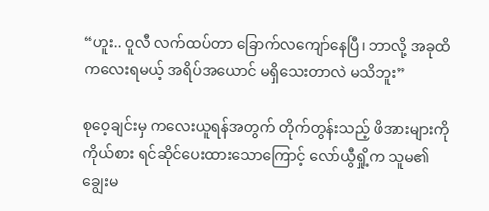“ဟူး.. ဝူလီ လက်ထပ်တာ ခြောက်လကျော်နေပြီ၊ ဘာလို့ အခုထိ ကလေးရမယ့် အရိပ်အယောင် မရှိသေးတာလဲ မသိဘူး”

စုဝေ့ချင်းမှ ကလေးယူရန်အတွက် တိုက်တွန်းသည့် ဖိအားများကို ကိုယ်စား ရင်ဆိုင်ပေးထားသောကြောင့် လော်ယွီရှို့က သူမ၏ ချွေးမ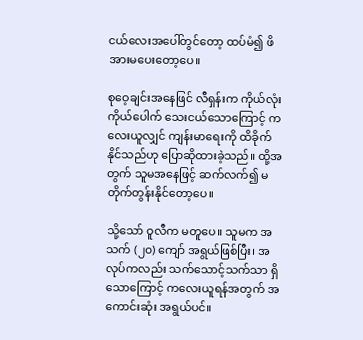ငယ်လေးအပေါ်တွင်တော့ ထပ်မံ၍ ဖိအားမပေးတော့ပေ။

စုဝေ့ချင်းအနေဖြင် လီရှန်းက ကိုယ်လုံးကိုယ်ပေါက် သေးငယ်သောကြောင့် ကလေးယူလျှင် ကျန်းမာရေးကို ထိခိုက်နိုင်သည်ဟု ပြောဆိုထားခဲ့သည်။ ထို့အတွက် သူမအနေဖြင့် ဆက်လက်၍ မတိုက်တွန်းနိုင်တော့ပေ။

သို့သော် ဝူလီက မတူပေ။ သူမက အသက် (၂၀) ကျော် အရွယ်ဖြစ်ပြီး၊ အလုပ်ကလည်း သက်သောင့်သက်သာ ရှိသောကြောင့် ကလေးယူရန်အတွက် အကောင်းဆုံး အရွယ်ပင်။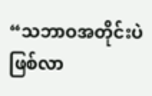“သဘာဝအတိုင်းပဲ ဖြစ်လာ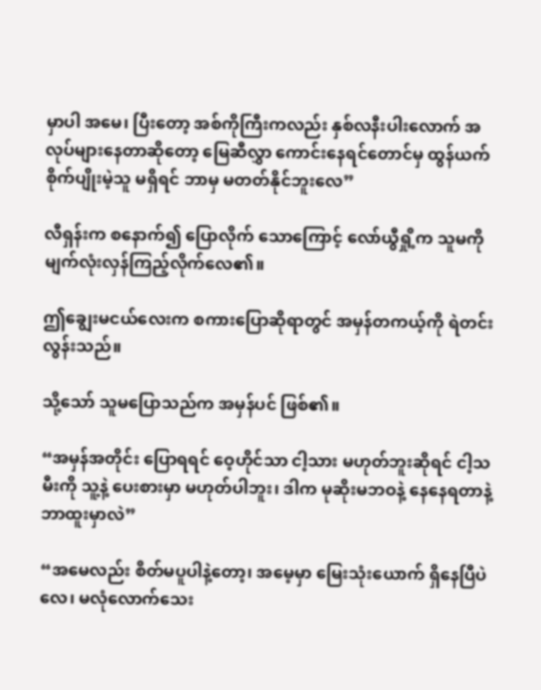မှာပါ အမေ၊ ပြီးတော့ အစ်ကိုကြီးကလည်း နှစ်လနီးပါးလောက် အလုပ်များနေတာဆိုတော့ မြေဆီလွှာ ကောင်းနေရင်တောင်မှ ထွန်ယက်စိုက်ပျိုးမဲ့သူ မရှိရင် ဘာမှ မတတ်နိုင်ဘူးလေ”

လီရှန်းက စနောက်၍ ပြောလိုက် သောကြောင့် လော်ယွီရှို့က သူမကို မျက်လုံးလှန်ကြည့်လိုက်လေ၏။

ဤချွေးမငယ်လေးက စကားပြောဆိုရာတွင် အမှန်တကယ့်ကို ရဲတင်းလွန်းသည်။

သို့သော် သူမပြောသည်က အမှန်ပင် ဖြစ်၏။

“အမှန်အတိုင်း ပြောရရင် ဝေ့ဟိုင်သာ ငါ့သား မဟုတ်ဘူးဆိုရင် ငါ့သမီးကို သူ့နဲ့ ပေးစားမှာ မဟုတ်ပါဘူး၊ ဒါက မုဆိုးမဘဝနဲ့ နေနေရတာနဲ့ ဘာထူးမှာလဲ”

“အမေလည်း စိတ်မပူပါနဲ့တော့၊ အမေ့မှာ မြေးသုံးယောက် ရှိနေပြီပဲလေ၊ မလုံလောက်သေး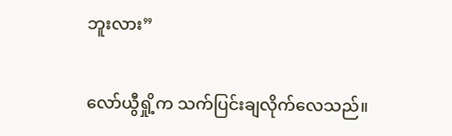ဘူးလား”

လော်ယွီရှို့က သက်ပြင်းချလိုက်လေသည်။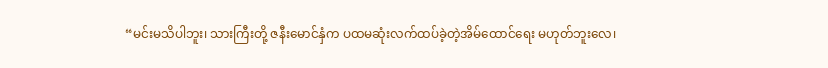“မင်းမသိပါဘူး၊ သားကြီးတို့ ဇနီးမောင်နှံက ပထမဆုံးလက်ထပ်ခဲ့တဲ့အိမ်ထောင်ရေး မဟုတ်ဘူးလေ၊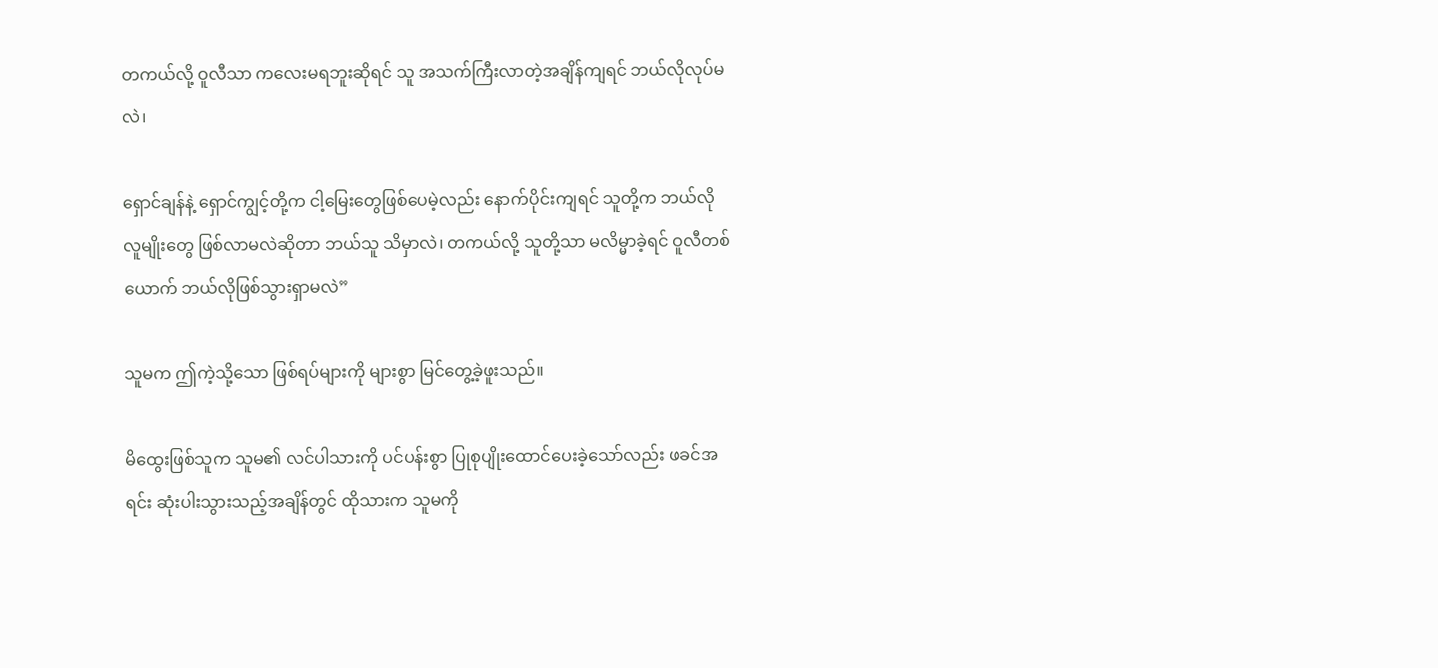တကယ်လို့ ဝူလီသာ ကလေးမရဘူးဆိုရင် သူ အသက်ကြီးလာတဲ့အချိန်ကျရင် ဘယ်လိုလုပ်မလဲ၊

ရှောင်ချန်နဲ့ ရှောင်ကျွင့်တို့က ငါ့မြေးတွေဖြစ်ပေမဲ့လည်း နောက်ပိုင်းကျရင် သူတို့က ဘယ်လိုလူမျိုးတွေ ဖြစ်လာမလဲဆိုတာ ဘယ်သူ သိမှာလဲ၊ တကယ်လို့ သူတို့သာ မလိမ္မာခဲ့ရင် ဝူလီတစ်ယောက် ဘယ်လိုဖြစ်သွားရှာမလဲ”

သူမက ဤကဲ့သို့သော ဖြစ်ရပ်များကို များစွာ မြင်တွေ့ခဲ့ဖူးသည်။

မိထွေးဖြစ်သူက သူမ၏ လင်ပါသားကို ပင်ပန်းစွာ ပြုစုပျိုးထောင်ပေးခဲ့သော်လည်း ဖခင်အရင်း ဆုံးပါးသွားသည့်အချိန်တွင် ထိုသားက သူမကို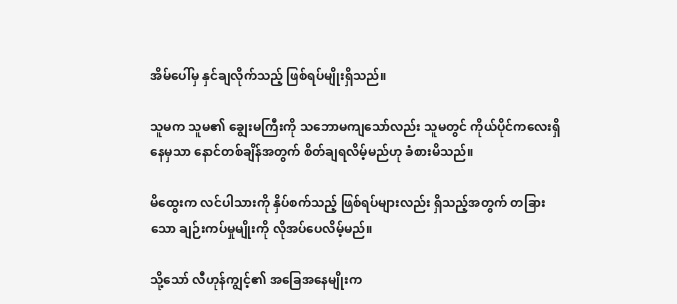အိမ်ပေါ်မှ နှင်ချလိုက်သည့် ဖြစ်ရပ်မျိုးရှိသည်။

သူမက သူမ၏ ချွေးမကြီးကို သဘောမကျသော်လည်း သူမတွင် ကိုယ်ပိုင်ကလေးရှိနေမှသာ နောင်တစ်ချိန်အတွက် စိတ်ချရလိမ့်မည်ဟု ခံစားမိသည်။

မိထွေးက လင်ပါသားကို နှိပ်စက်သည့် ဖြစ်ရပ်များလည်း ရှိသည့်အတွက် တခြားသော ချဉ်းကပ်မှုမျိုးကို လိုအပ်ပေလိမ့်မည်။

သို့သော် လီဟုန်ကျွင့်၏ အခြေအနေမျိုးက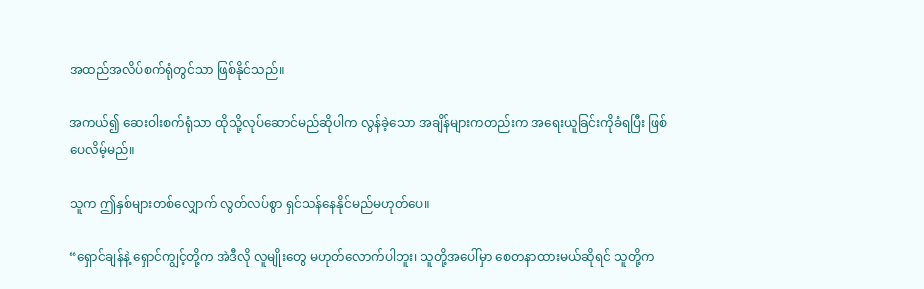အထည်အလိပ်စက်ရုံတွင်သာ ဖြစ်နိုင်သည်။

အကယ်၍ ဆေးဝါးစက်ရုံသာ ထိုသို့လုပ်ဆောင်မည်ဆိုပါက လွန်ခဲ့သော အချိန်များကတည်းက အရေးယူခြင်းကိုခံရပြီး ဖြစ်ပေလိမ့်မည်။

သူက ဤနှစ်များတစ်လျှောက် လွတ်လပ်စွာ ရှင်သန်နေနိုင်မည်မဟုတ်ပေ။

“ရှောင်ချန်နဲ့ ရှောင်ကျွင့်တို့က အဲဒီလို လူမျိုးတွေ မဟုတ်လောက်ပါဘူး၊ သူတို့အပေါ်မှာ စေတနာထားမယ်ဆိုရင် သူတို့က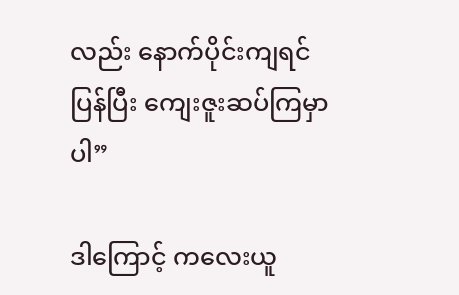လည်း နောက်ပိုင်းကျရင် ပြန်ပြီး ကျေးဇူးဆပ်ကြမှာပါ”

ဒါကြောင့် ကလေးယူ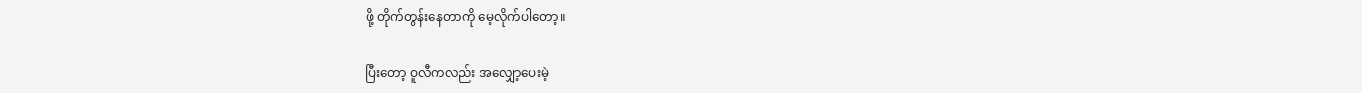ဖို့ တိုက်တွန်းနေတာကို မေ့လိုက်ပါတော့။

ပြီးတော့ ဝူလီကလည်း အလျှော့ပေးမဲ့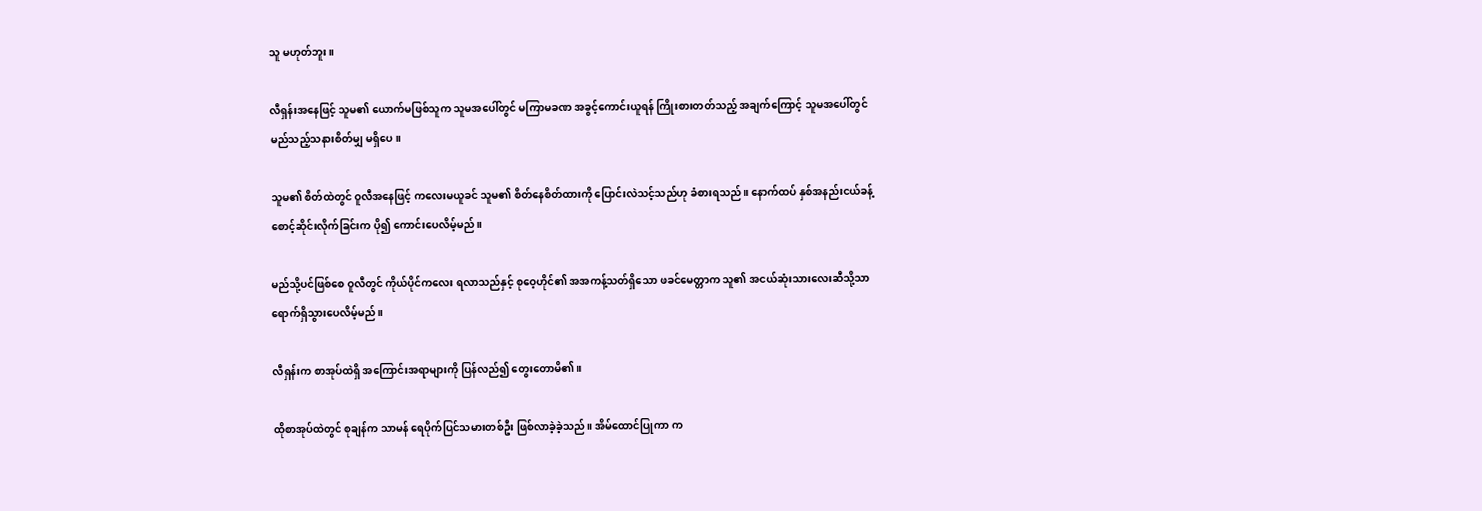သူ မဟုတ်ဘူး။

လီရှန်းအနေဖြင့် သူမ၏ ယောက်မဖြစ်သူက သူမအပေါ်တွင် မကြာမခဏ အခွင့်ကောင်းယူရန် ကြိုးစားတတ်သည့် အချက်ကြောင့် သူမအပေါ်တွင် မည်သည့်သနားစိတ်မျှ မရှိပေ။

သူမ၏ စိတ်ထဲတွင် ဝူလီအနေဖြင့် ကလေးမယူခင် သူမ၏ စိတ်နေစိတ်ထားကို ပြောင်းလဲသင့်သည်ဟု ခံစားရသည်။ နောက်ထပ် နှစ်အနည်းငယ်ခန့် စောင့်ဆိုင်းလိုက်ခြင်းက ပို၍ ကောင်းပေလိမ့်မည်။

မည်သို့ပင်ဖြစ်စေ ဝူလီတွင် ကိုယ်ပိုင်ကလေး ရလာသည်နှင့် စုဝေ့ဟိုင်၏ အအကန့်သတ်ရှိသော ဖခင်မေတ္တာက သူ၏ အငယ်ဆုံးသားလေးဆီသို့သာ ရောက်ရှိသွားပေလိမ့်မည်။

လီရှန်းက စာအုပ်ထဲရှိ အကြောင်းအရာများကို ပြန်လည်၍ တွေးတောမိ၏။

ထိုစာအုပ်ထဲတွင် စုချန်က သာမန် ရေပိုက်ပြင်သမားတစ်ဦး ဖြစ်လာခဲ့ခဲ့သည်။ အိမ်ထောင်ပြုကာ က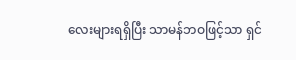လေးများရရှိပြီး သာမန်ဘဝဖြင့်သာ ရှင်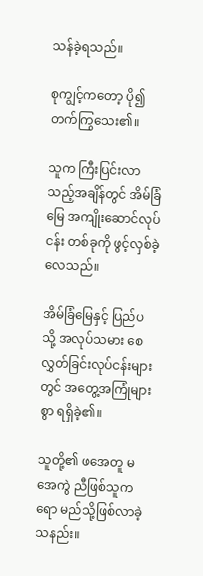သန်ခဲ့ရသည်။

စုကျွင့်ကတော့ ပို၍ တက်ကြွသေး၏။

သူက ကြီးပြင်းလာသည့်အချိန်တွင် အိမ်ခြံမြေ အကျိုးဆောင်လုပ်ငန်း တစ်ခုကို ဖွင့်လှစ်ခဲ့လေသည်။

အိမ်ခြံမြေနှင့် ပြည်ပသို့ အလုပ်သမား စေလွှတ်ခြင်းလုပ်ငန်းများတွင် အတွေ့အကြုံများစွာ ရရှိခဲ့၏။

သူတို့၏ ဖအေတူ မအေကွဲ ညီဖြစ်သူကရော မည်သို့ဖြစ်လာခဲ့သနည်း။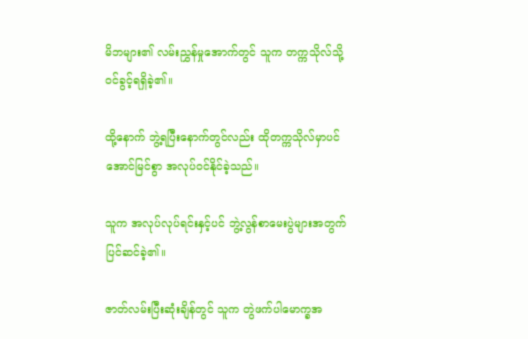မိဘများ၏ လမ်းညွှန်မှုအောက်တွင် သူက တက္ကသိုလ်သို့ ဝင်ခွင့်ရရှိခဲ့၏။

ထို့နောက် ဘွဲ့ရပြီးနောက်တွင်လည်း ထိုတက္ကသိုလ်မှာပင် အောင်မြင်စွာ အလုပ်ဝင်နိုင်ခဲ့သည်။

သူက အလုပ်လုပ်ရင်းနှင့်ပင် ဘွဲ့လွန်စာမေးပွဲများအတွက် ပြင်ဆင်ခဲ့၏။

ဇာတ်လမ်းပြီးဆုံးချိန်တွင် သူက တွဲဖက်ပါမောက္ခအ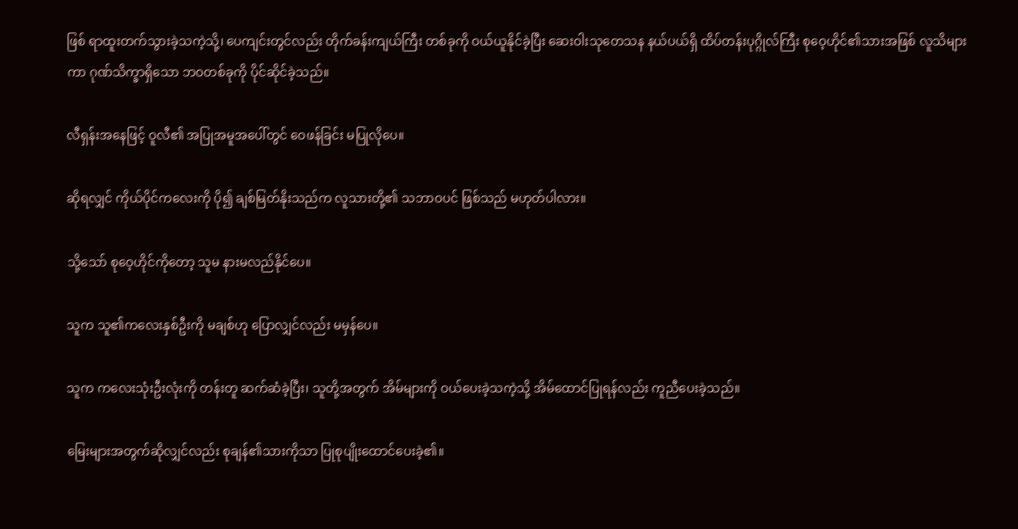ဖြစ် ရာထူးတက်သွားခဲ့သကဲ့သို့၊ ပေကျင်းတွင်လည်း တိုက်ခန်းကျယ်ကြီး တစ်ခုကို ဝယ်ယူနိုင်ခဲ့ပြီး ဆေးဝါးသုတေသန နယ်ပယ်ရှိ ထိပ်တန်းပုဂ္ဂိုလ်ကြီး စုဝေ့ဟိုင်၏သားအဖြစ် လူသိများကာ ဂုဏ်သိက္ခာရှိသော ဘဝတစ်ခုကို ပိုင်ဆိုင်ခဲ့သည်။

လီရှန်းအနေဖြင့် ဝူလီ၏ အပြုအမူအပေါ်တွင် ဝေဖန်ခြင်း မပြုလိုပေ။

ဆိုရလျှင် ကိုယ်ပိုင်ကလေးကို ပို၍ ချစ်မြတ်နိုးသည်က လူသားတို့၏ သဘာဝပင် ဖြစ်သည် မဟုတ်ပါလား။

သို့သော် စုဝေ့ဟိုင်ကိုတော့ သူမ နားမလည်နိုင်ပေ။

သူက သူ၏ကလေးနှစ်ဦးကို မချစ်ဟု ပြောလျှင်လည်း မမှန်ပေ။

သူက ကလေးသုံးဦးလုံးကို တန်းတူ ဆက်ဆံခဲ့ပြီး၊ သူတို့အတွက် အိမ်များကို ဝယ်ပေးခဲ့သကဲ့သို့ အိမ်ထောင်ပြုရန်လည်း ကူညီပေးခဲ့သည်။

မြေးများအတွက်ဆိုလျှင်လည်း စုချန်၏သားကိုသာ ပြုစုပျိုးထောင်ပေးခဲ့၏။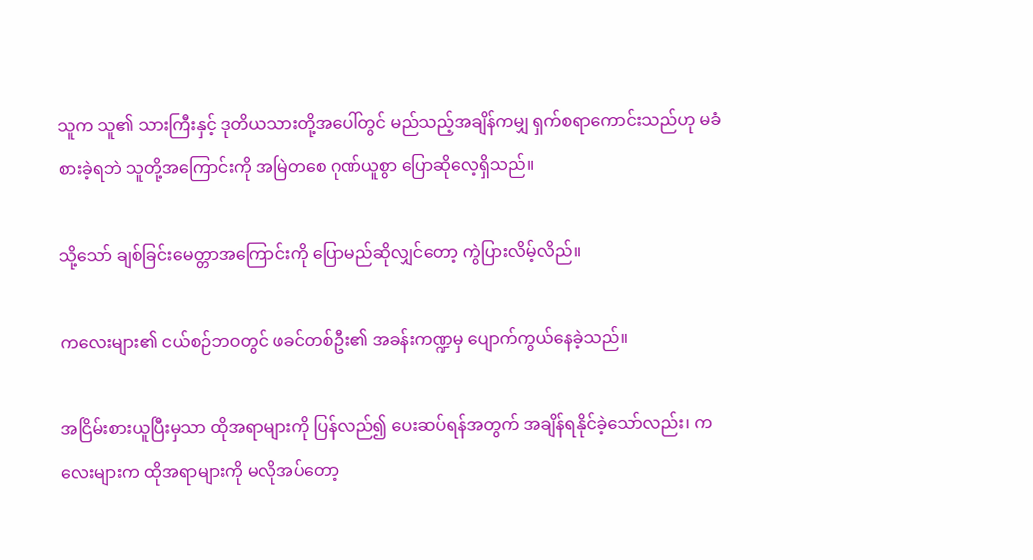သူက သူ၏ သားကြီးနှင့် ဒုတိယသားတို့အပေါ်တွင် မည်သည့်အချိန်ကမျှ ရှက်စရာကောင်းသည်ဟု မခံစားခဲ့ရဘဲ သူတို့အကြောင်းကို အမြဲတစေ ဂုဏ်ယူစွာ ပြောဆိုလေ့ရှိသည်။

သို့သော် ချစ်ခြင်းမေတ္တာအကြောင်းကို ပြောမည်ဆိုလျှင်တော့ ကွဲပြားလိမ့်လိည်။

ကလေးများ၏ ငယ်စဉ်ဘဝတွင် ဖခင်တစ်ဦး၏ အခန်းကဏ္ဍမှ ပျောက်ကွယ်နေခဲ့သည်။

အငြိမ်းစားယူပြီးမှသာ ထိုအရာများကို ပြန်လည်၍ ပေးဆပ်ရန်အတွက် အချိန်ရနိုင်ခဲ့သော်လည်း၊ ကလေးများက ထိုအရာများကို မလိုအပ်တော့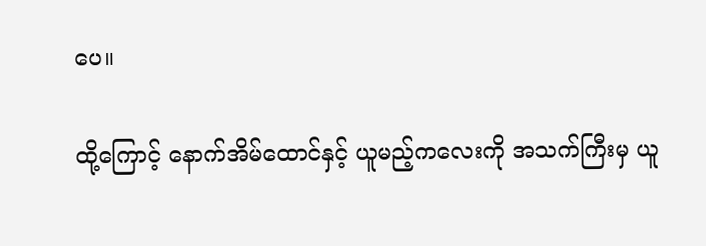ပေ။

ထို့ကြောင့် နောက်အိမ်ထောင်နှင့် ယူမည့်ကလေးကို အသက်ကြီးမှ ယူ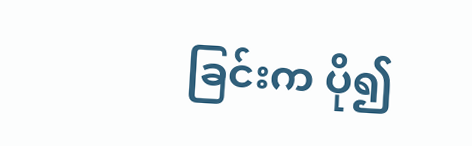ခြင်းက ပို၍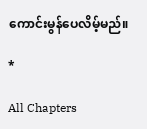ကောင်းမွန်ပေလိမ့်မည်။

*

All Chapters